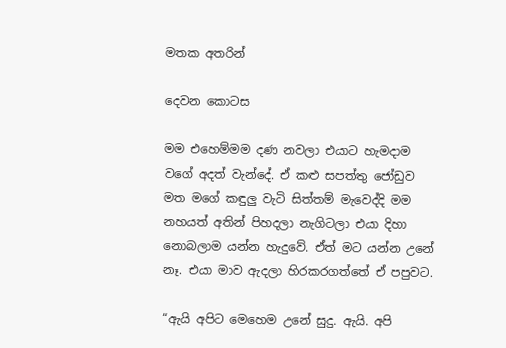මතක අතරින්

දෙවන කොටස

මම එහෙම්මම දණ නවලා එයාට හැමදාම වගේ අදත් වැන්දේ. ඒ කළු සපත්තු ජෝඩුව මත මගේ කඳුලු වැටි සිත්තම් මැවෙද්දි මම නහයත් අතින් පිහදලා නැගිටලා එයා දිහා නොබලාම යන්න හැදුවේ. ඒත් මට යන්න උනේ නෑ. එයා මාව ඇදලා හිරකරගත්තේ ඒ පපුවට.

“ඇයි අපිට මෙහෙම උනේ සුදු. ඇයි. අපි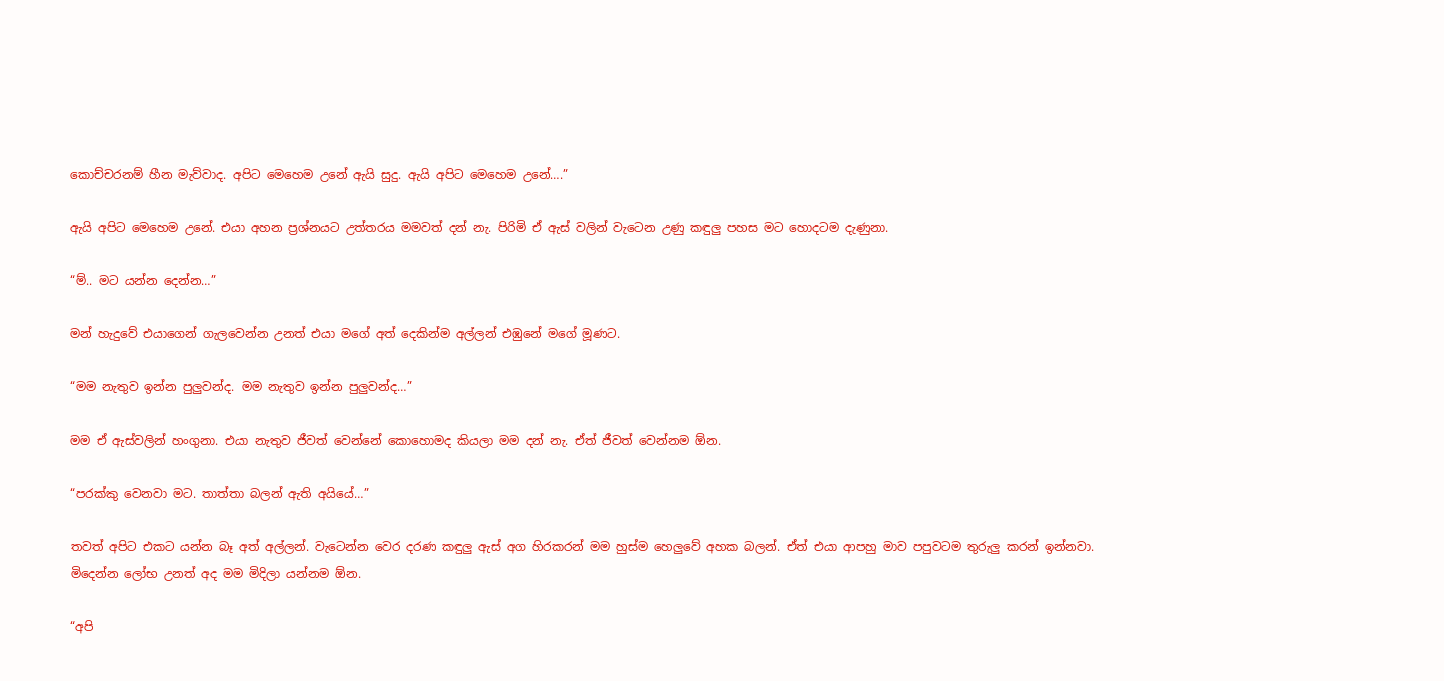කොච්චරනම් හීන මැව්වාද. අපිට මෙහෙම උනේ ඇයි සුදු. ඇයි අපිට මෙහෙම උනේ….”

ඇයි අපිට මෙහෙම උනේ. එයා අහන ප්‍රශ්නයට උත්තරය මමවත් දන් නැ. පිරිමි ඒ ඇස් වලින් වැටෙන උණු කඳුලු පහස මට හොදටම දැණුනා.

“ම්.. මට යන්න දෙන්න…”

මන් හැදුවේ එයාගෙන් ගැලවෙන්න උනත් එයා මගේ අත් දෙකින්ම අල්ලන් එඹුනේ මගේ මූණට.

“මම නැතුව ඉන්න පුලුවන්ද. මම නැතුව ඉන්න පුලුවන්ද…”

මම ඒ ඇස්වලින් හංගුනා. එයා නැතුව ජීවත් වෙන්නේ කොහොමද කියලා මම දන් නැ. ඒත් ජීවත් වෙන්නම ඕන.

“පරක්කු වෙනවා මට. තාත්තා බලන් ඇති අයියේ…”

තවත් අපිට එකට යන්න බෑ අත් අල්ලන්. වැටෙන්න වෙර දරණ කඳුලු ඇස් අග හිරකරන් මම හුස්ම හෙලුවේ අහක බලන්. ඒත් එයා ආපහු මාව පපුවටම තුරුලු කරන් ඉන්නවා. මිදෙන්න ලෝභ උනත් අද මම මිදිලා යන්නම ඕන.

“අපි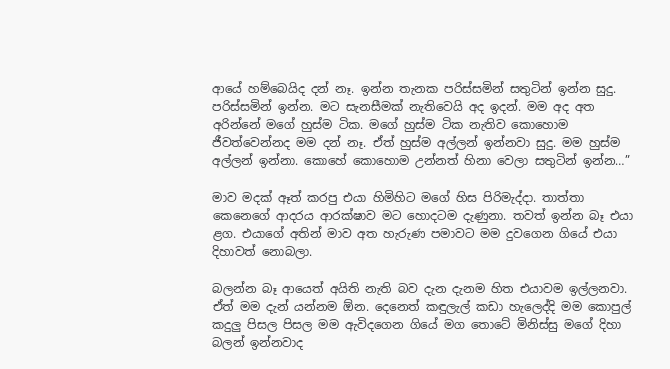ආයේ හම්බෙයිද දන් නෑ. ඉන්න තැනක පරිස්සමින් සතුටින් ඉන්න සුදු. පරිස්සමින් ඉන්න. මට සැනසීමක් නැතිවෙයි අද ඉදන්. මම අද අත අරින්නේ මගේ හුස්ම ටික. මගේ හුස්ම ටික නැතිව කොහොම ජීවත්වෙන්නද මම දන් නෑ. ඒත් හුස්ම අල්ලන් ඉන්නවා සුදු. මම හුස්ම අල්ලන් ඉන්නා. කොහේ කොහොම උන්නත් හිනා වෙලා සතුටින් ඉන්න…”

මාව මදක් ඈත් කරපු එයා හිමිහිට මගේ හිස පිරිමැද්දා. තාත්තා කෙනෙගේ ආදරය ආරක්ෂාව මට හොදටම දැණුනා. තවත් ඉන්න බෑ එයා ළග. එයාගේ අතින් මාව අත හැරුණ පමාවට මම දුවගෙන ගියේ එයා දිහාවත් නොබලා.

බලන්න බෑ ආයෙත් අයිති නැති බව දැන දැනම හිත එයාවම ඉල්ලනවා. ඒත් මම දැන් යන්නම ඕන. දෙනෙත් කඳුලැල් කඩා හැලෙද්දි මම කොපුල් කදුලු පිසල පිසල මම ඇවිදගෙන ගියේ මග තොටේ මිනිස්සු මගේ දිහා බලන් ඉන්නවාද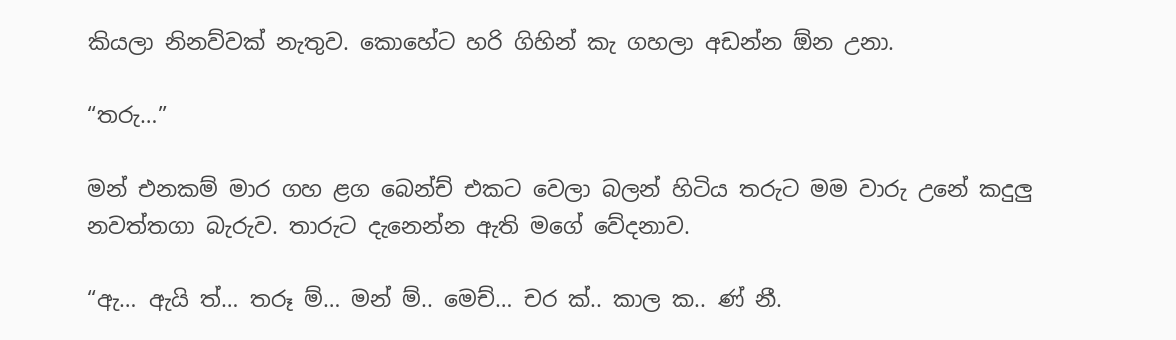කියලා නිනව්වක් නැතුව. කොහේට හරි ගිහින් කැ ගහලා අඩන්න ඕන උනා.

“තරු…”

මන් එනකම් මාර ගහ ළග බෙන්ච් එකට වෙලා බලන් හිටිය තරුට මම වාරු උනේ කදුලු නවත්තගා බැරුව. තාරුට දැනෙන්න ඇති මගේ වේදනාව.

“ඇ… ඇයි ත්… තරූ ම්… මන් ම්.. මෙච්… චර ක්.. කාල ක.. ණ් නී.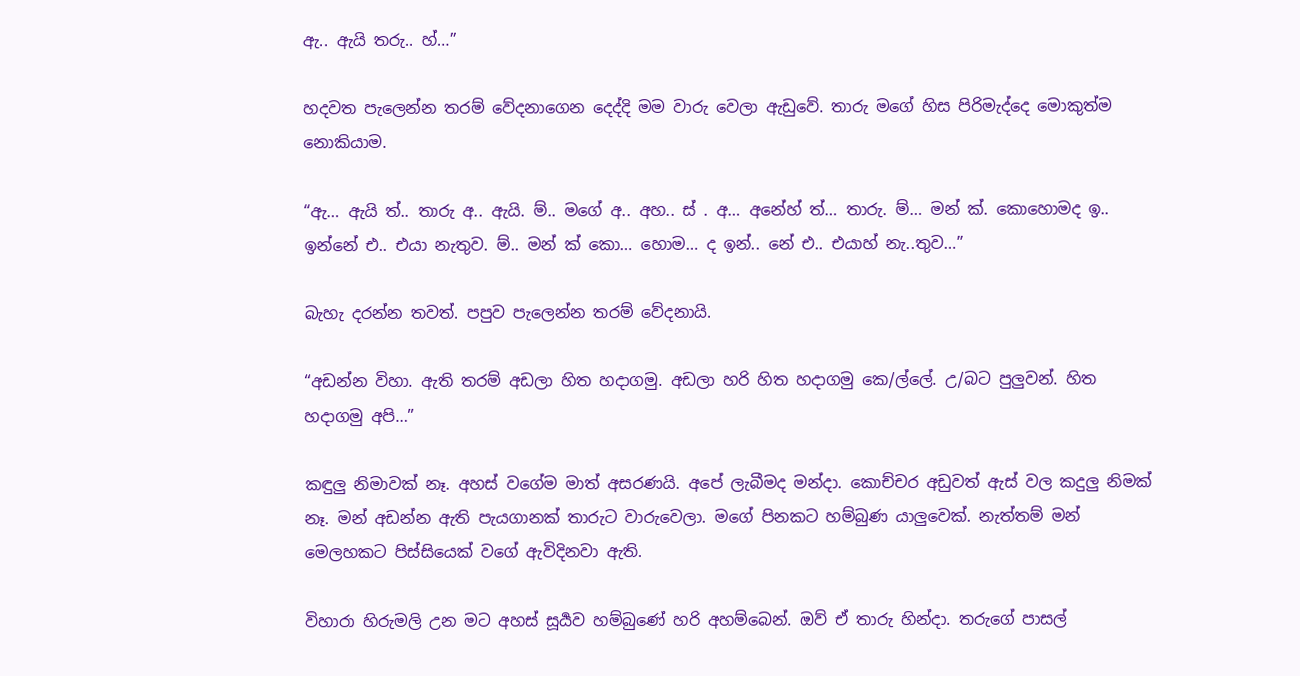ඇ.. ඇයි තරු.. හ්…”

හදවත පැලෙන්න තරම් වේදනාගෙන දෙද්දි මම වාරු වෙලා ඇඩුවේ. තාරු මගේ හිස පිරිමැද්දෙ මොකුත්ම නොකියාම.

“ඇ… ඇයි ත්.. තාරු අ.. ඇයි. ම්.. මගේ අ.. අහ.. ස් . අ… අනේහ් ත්… තාරු. ම්… මන් ක්. කොහොමද ඉ.. ඉන්නේ එ.. එයා නැතුව. ම්.. මන් ක් කො… හොම… ද ඉන්.. නේ එ.. එයාහ් නැ..තුව…”

බැහැ දරන්න තවත්. පපුව පැලෙන්න තරම් වේදනායි.

“අඩන්න විහා. ඇති තරම් අඩලා හිත හදාගමු. අඩලා හරි හිත හදාගමු කෙ/ල්ලේ. උ/බට පුලුවන්. හිත හදාගමු අපි…”

කඳුලු නිමාවක් නෑ. අහස් වගේම මාත් අසරණයි. අපේ ලැබීමද මන්දා. කොච්චර අඩුවත් ඇස් වල කදුලු නිමක් නෑ. මන් අඩන්න ඇති පැයගානක් තාරුට වාරුවෙලා. මගේ පිනකට හම්බුණ යාලුවෙක්. නැත්තම් මන් මෙලහකට පිස්සියෙක් වගේ ඇවිදිනවා ඇති.

විහාරා හිරුමලි උන මට අහස් සූර්‍යව හම්බුණේ හරි අහම්බෙන්. ඔව් ඒ තාරු හින්දා. තරුගේ පාසල්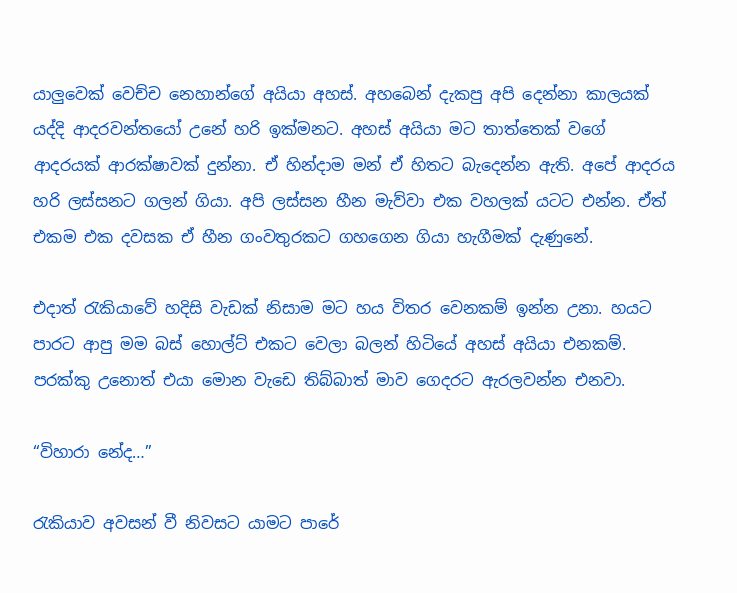යාලුවෙක් වෙච්ච නෙහාන්ගේ අයියා අහස්. අහබෙන් දැකපු අපි දෙන්නා කාලයක් යද්දි ආදරවන්තයෝ උනේ හරි ඉක්මනට. අහස් අයියා මට තාත්තෙක් වගේ ආදරයක් ආරක්ෂාවක් දුන්නා. ඒ හින්දාම මන් ඒ හිතට බැදෙන්න ඇති. අපේ ආදරය හරි ලස්සනට ගලන් ගියා. අපි ලස්සන හීන මැව්වා එක වහලක් යටට එන්න. ඒත් එකම එක දවසක ඒ හීන ගංවතුරකට ගහගෙන ගියා හැගීමක් දැණුනේ.

එදාත් රැකියාවේ හදිසි වැඩක් නිසාම මට හය විතර වෙනකම් ඉන්න උනා. හයට පාරට ආපු මම බස් හොල්ට් එකට වෙලා බලන් හිටියේ අහස් අයියා එනකම්. පරක්කු උනොත් එයා මොන වැඩෙ තිබ්බාත් මාව ගෙදරට ඇරලවන්න එනවා.

“විහාරා නේද…”

රැකියාව අවසන් වී නිවසට යාමට පාරේ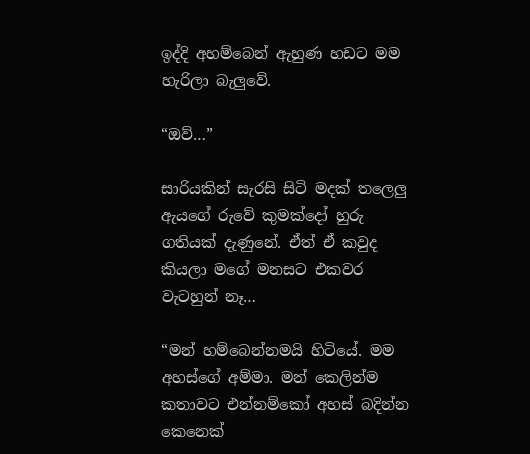ඉද්දි අහම්බෙන් ඇහුණ හඩට මම හැරිලා බැලුවේ.

“ඔව්…”

සාරියකින් සැරසි සිටි මදක් තලෙලු ඇයගේ රුවේ කුමක්දෝ හුරු ගතියක් දැණුනේ. ඒත් ඒ කවුද කියලා මගේ මනසට එකවර වැටහුන් නෑ…

“මන් හම්බෙන්නමයි හිටියේ. මම අහස්ගේ අම්මා. මන් කෙලින්ම කතාවට එන්නම්කෝ අහස් බදින්න කෙනෙක්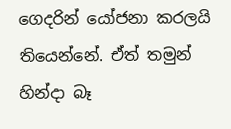ගෙදරින් යෝජනා කරලයි තියෙන්නේ. ඒත් තමුන් හින්දා බෑ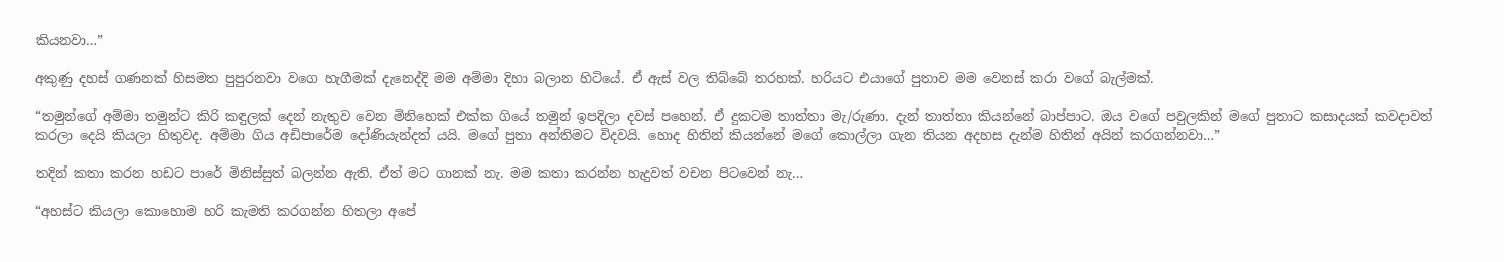කියනවා…”

අකුණු දහස් ගණනක් හිසමත පුපුරනවා වගෙ හැගීමක් දැනෙද්දි මම අම්මා දිහා බලාන හිටියේ. ඒ ඇස් වල තිබ්බේ තරහක්. හරියට එයාගේ පුතාව මම වෙනස් කරා වගේ බැල්මක්.

“තමුන්ගේ අම්මා තමුන්ට කිරි කඳුලක් දෙන් නැතුව වෙන මිනිහෙක් එක්ක ගියේ තමුන් ඉපදිලා දවස් පහෙන්. ඒ දුකටම තාත්තා මැ/රුණා. දැන් තාත්තා කියන්නේ බාප්පාට. ඔය වගේ පවුලකින් මගේ පුතාට කසාදයක් කවදාවත් කරලා දෙයි කියලා හිතුවද. අම්මා ගිය අඩිපාරේම දෝණියැන්දත් යයි. මගේ පුතා අන්තිමට විදවයි. හොද හිතින් කියන්නේ මගේ කොල්ලා ගැන තියන අදහස දැන්ම හිතින් අයින් කරගන්නවා…”

තදින් කතා කරන හඩට පාරේ මිනිස්සුත් බලන්න ඇති. ඒත් මට ගානක් නැ. මම කතා කරන්න හැදුවත් වචන පිටවෙන් නැ…

“අහස්ට කියලා කොහොම හරි කැමති කරගන්න හිතලා අපේ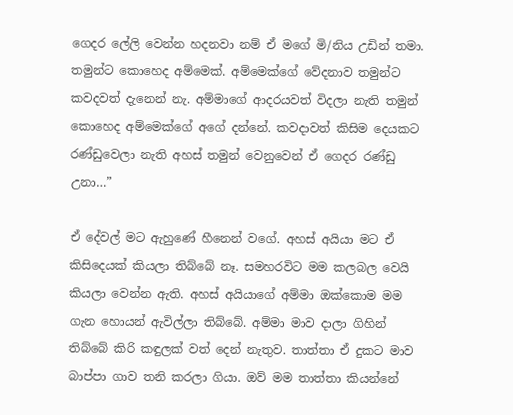ගෙදර ලේලි වෙන්න හදනවා නම් ඒ මගේ මි/නිය උඩින් තමා. තමුන්ට කොහෙද අම්මෙක්. අම්මෙක්ගේ වේදනාව තමුන්ට කවදවත් දැනෙන් නැ. අම්මාගේ ආදරයවත් විදලා නැති තමුන් කොහෙද අම්මෙක්ගේ අගේ දන්නේ. කවදාවත් කිසිම දෙයකට රණ්ඩුවෙලා නැති අහස් තමුන් වෙනුවෙන් ඒ ගෙදර රණ්ඩු උනා…”

ඒ දේවල් මට ඇහුණේ හීනෙන් වගේ. අහස් අයියා මට ඒ කිසිදෙයක් කියලා තිබ්බේ නෑ. සමහරවිට මම කලබල වෙයි කියලා වෙන්න ඇති. අහස් අයියාගේ අම්මා ඔක්කොම මම ගැන හොයන් ඇවිල්ලා තිබ්බේ. අම්මා මාව දාලා ගිහින් තිබ්බේ කිරි කඳුලක් වත් දෙන් නැතුව. තාත්තා ඒ දුකට මාව බාප්පා ගාව තනි කරලා ගියා. ඔව් මම තාත්තා කියන්නේ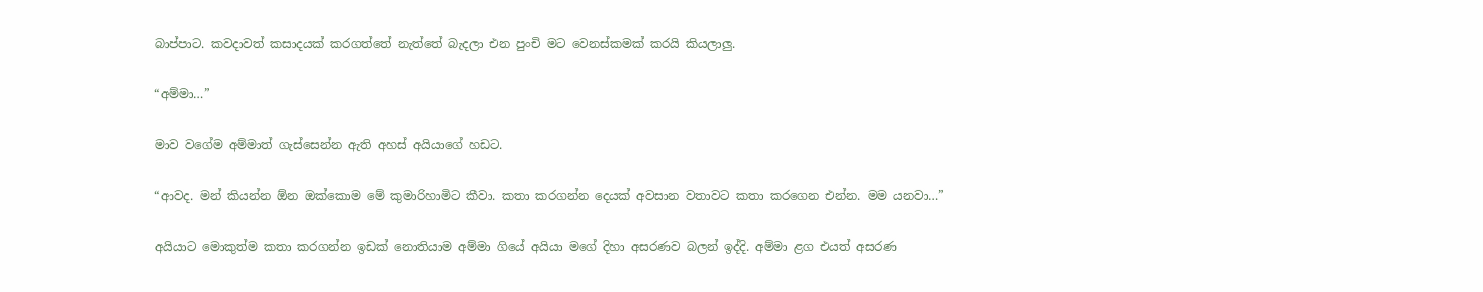බාප්පාට. කවදාවත් කසාදයක් කරගත්තේ නැත්තේ බැදලා එන පුංචි මට වෙනස්කමක් කරයි කියලාලු.

“අම්මා…”

මාව වගේම අම්මාත් ගැස්සෙන්න ඇති අහස් අයියාගේ හඩට.

“ආවද. මන් කියන්න ඕන ඔක්කොම මේ කුමාරිහාමිට කීවා. කතා කරගන්න දෙයක් අවසාන වතාවට කතා කරගෙන එන්න. මම යනවා…”

අයියාට මොකුත්ම කතා කරගන්න ඉඩක් නොතියාම අම්මා ගියේ අයියා මගේ දිහා අසරණව බලන් ඉද්දි. අම්මා ළග එයත් අසරණ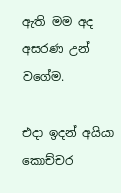ඇති මම අද අසරණ උන් වගේම.

එදා ඉදන් අයියා කොච්චර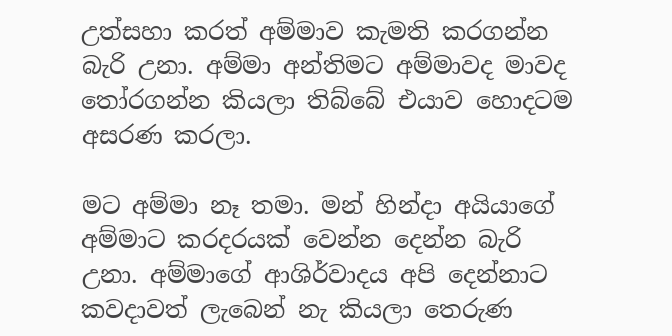උත්සහා කරත් අම්මාව කැමති කරගන්න බැරි උනා. අම්මා අන්තිමට අම්මාවද මාවද තෝරගන්න කියලා තිබ්බේ එයාව හොදටම අසරණ කරලා.

මට අම්මා නෑ තමා. මන් හින්දා අයියාගේ අම්මාට කරදරයක් වෙන්න දෙන්න බැරි උනා. අම්මාගේ ආශිර්වාදය අපි දෙන්නාට කවදාවත් ලැබෙන් නැ කියලා තෙරුණ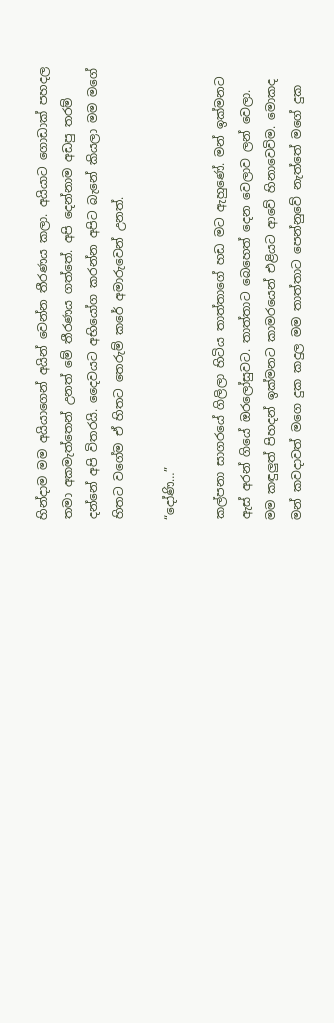හින්දාම මම අයියාගෙන් අයින් වෙන්න තීරණය කලා. අයියාට ගොඩාක් පහදල තමා අකමැත්තෙන් උනත් මේ තීරණය ගත්තේ. අපි දෙන්නාම අඩපු තරම් දන්නේ අපි විතරයි. දෛවයට අභියෝග කරන්න අපිට බැනේ කියලා මම මගේ හිතට වගේම ඒ හිතට තෙරුම් කරේ අමාරුවෙන් උනත්.

“දෝණි…”

කල්පනා සාගරයේ ගිලිලා හිටිය තාත්තාගේ හඩ මට ඇහුණේ. මන් ඉක්මනට ඇස් අරන් ගියේ ඔරලෝසුවට. තාත්තාට බෙහෙත් දෙන වෙලාව ලන් වෙලා. මම කඳුලුත් පිහදන් ඉක්මනට කාමරයෙන් එළියට ආවේ හිනාවෙවිම. මොකද මන් කවදාවත් මගෙ දුක කදුල මම තාත්තාට පෙන්නුවේ නැත්තේ මගේ දුක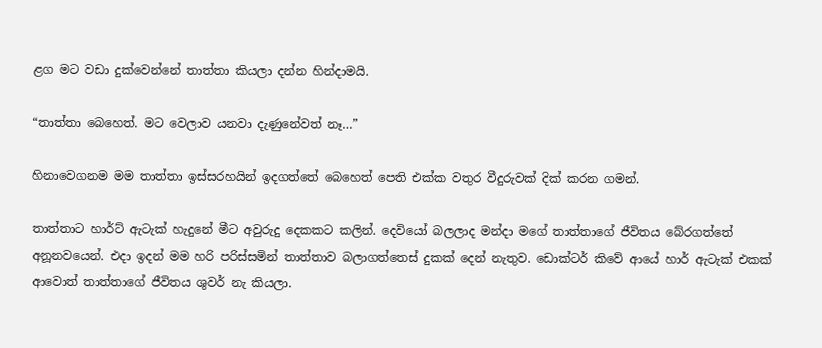ළග මට වඩා දුක්වෙන්නේ තාත්තා කියලා දන්න හින්දාමයි.

“තාත්තා බෙහෙත්. මට වෙලාව යනවා දැණුනේවත් නෑ…”

හිනාවෙගනම මම තාත්තා ඉස්සරහයින් ඉදගත්තේ බෙහෙත් පෙති එක්ක වතුර වීදුරුවක් දික් කරන ගමන්.

තාත්තාට හාර්ට් ඇටැක් හැදුනේ මීට අවුරුදු දෙකකට කලින්. දෙවියෝ බලලාද මන්දා මගේ තාත්තාගේ ජීවිතය බේරගත්තේ අනූනවයෙන්. එදා ඉදන් මම හරි පරිස්සමින් තාත්තාව බලාගත්තෙස් දුකක් දෙන් නැතුව. ඩොක්ටර් කිවේ ආයේ හාර් ඇටැක් එකක් ආවොත් තාත්තාගේ ජීවිතය ශුවර් නැ කියලා.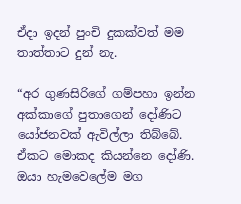ඒදා ඉදන් පුංචි දුකක්වත් මම තාත්තාට දුන් නැ.

“අර ගුණසිරිගේ ගම්පහා ඉන්න අක්කාගේ පුතාගෙන් දෝණිට යෝජනවක් ඇවිල්ලා තිබ්බේ. ඒකට මොකද කියන්නෙ දෝණි. ඔයා හැමවෙලේම මග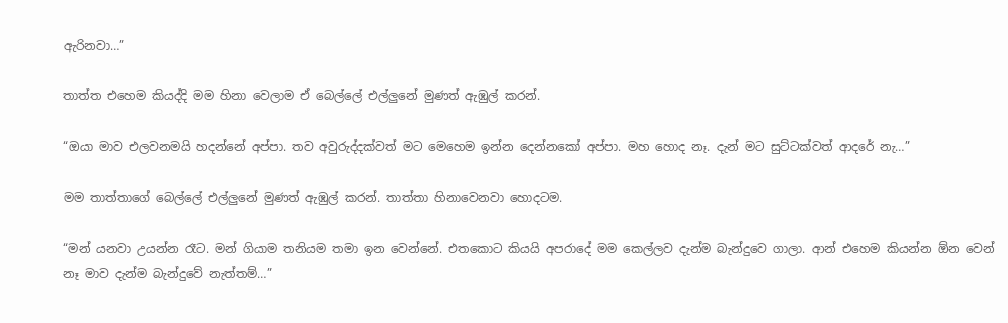ඇරිනවා…”

තාත්ත එහෙම කියද්දි මම හිනා වෙලාම ඒ බෙල්ලේ එල්ලුනේ මුණත් ඇඹුල් කරන්.

“ඔයා මාව එලවනමයි හදන්නේ අප්පා. තව අවුරුද්දක්වත් මට මෙහෙම ඉන්න දෙන්නකෝ අප්පා. මහ හොද නෑ. දැන් මට සුට්ටක්වත් ආදරේ නැ…”

මම තාත්තාගේ බෙල්ලේ එල්ලුනේ මුණත් ඇඹුල් කරන්. තාත්තා හිනාවෙනවා හොදටම.

“මන් යනවා උයන්න රෑට. මන් ගියාම තනියම තමා ඉන වෙන්නේ. එතකොට කියයි අපරාදේ මම කෙල්ලව දැන්ම බැන්දුවෙ ගාලා. ආන් එහෙම කියන්න ඕන වෙන් නෑ මාව දැන්ම බැන්දුවේ නැත්තම්…”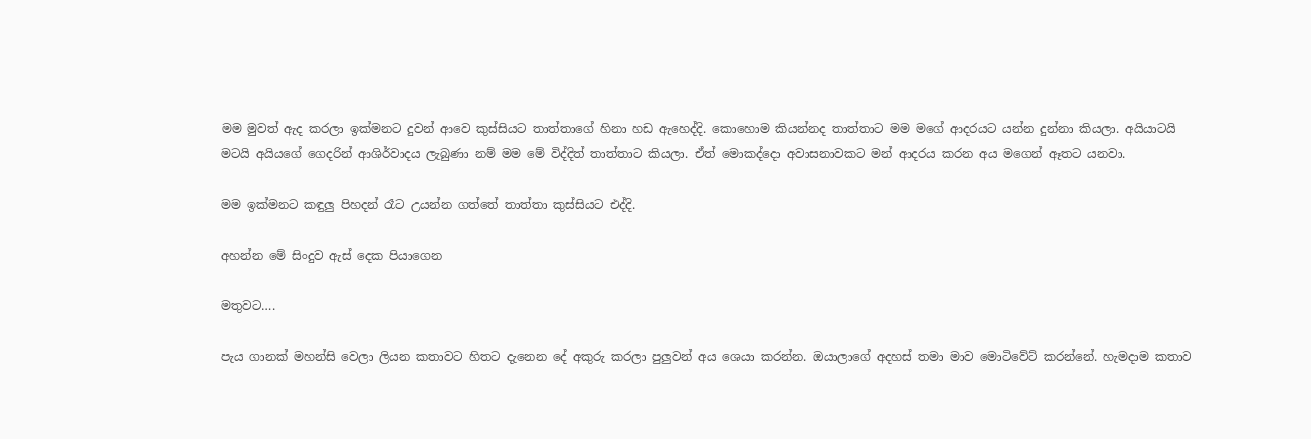මම මුවත් ඇද කරලා ඉක්මනට දුවන් ආවෙ කුස්සියට තාත්තාගේ හිනා හඩ ඇහෙද්දි. කොහොම කියන්නද තාත්තාට මම මගේ ආදරයට යන්න දුන්නා කියලා. අයියාටයි මටයි අයියගේ ගෙදරින් ආශිර්වාදය ලැබුණා නම් මම මේ විද්දිත් තාත්තාට කියලා. ඒත් මොකද්දො අවාසනාවකට මන් ආදරය කරන අය මගෙන් ඈතට යනවා.

මම ඉක්මනට කඳුලු පිහදන් රෑට උයන්න ගත්තේ තාත්තා කුස්සියට එද්දි.

අහන්න මේ සිංදුව ඇස් දෙක පියාගෙන

මතුවට….

පැය ගානක් මහන්සි වෙලා ලියන කතාවට හිතට දැනෙන දේ අකුරු කරලා පුලුවන් අය ශෙයා කරන්න. ඔයාලාගේ අදහස් තමා මාව මොටිවේට් කරන්නේ. හැමදාම කතාව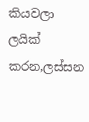කියවලා ලයික් කරන,ලස්සන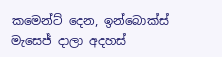කමෙන්ට් දෙන, ඉන්බොක්ස් මැසෙජ් දාලා අදහස්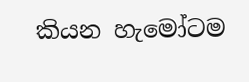කියන හැමෝටම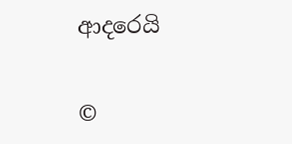ආදරෙයි

©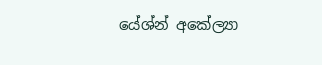යේශ්න් අකේල්‍යා